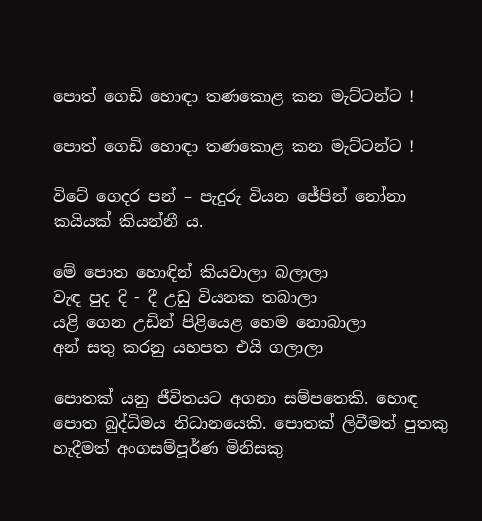පොත් ගෙඩි හොඳා තණකොළ කන මැට්ටන්ට !

පොත් ගෙඩි හොඳා තණකොළ කන මැට්ටන්ට !

විටේ ගෙදර පන් – පැදුරු වියන ජේපින් නෝනා කයියක් කියන්නී ය.

මේ පොත හොඳින් කියවාලා බලාලා
වැඳ පුද දි - දී උඩු වියනක තබාලා
යළි ගෙන උඩින් පිළියෙළ හෙම නොබාලා
අන් සතු කරනු යහපත එයි ගලාලා

පොතක් යනු ජීවිතයට අගනා සම්පතෙකි. හොඳ පොත බුද්ධිමය නිධානයෙකි. පොතක් ලිවීමත් පුතකු හැදීමත් අංගසම්පූර්ණ මිනිසකු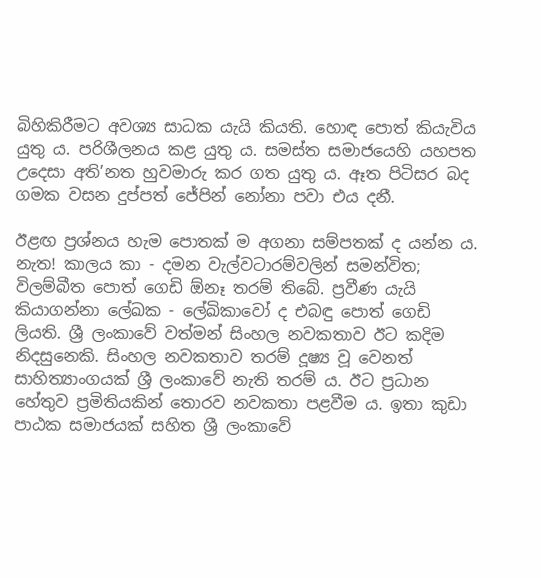බිහිකිරීමට අවශ්‍ය සාධක යැයි කියති. හොඳ පොත් කියැවිය යුතු ය. පරිශීලනය කළ යුතු ය. සමස්ත සමාජයෙහි යහපත උදෙසා අති’නත හුවමාරු කර ගත යුතු ය. ඈත පිටිසර බද ගමක වසන දුප්පත් ජේපින් නෝනා පවා එය දනී.

ඊළඟ ප්‍රශ්නය හැම පොතක් ම අගනා සම්පතක් ද යන්න ය. නැත! කාලය කා - දමන වැල්වටාරම්වලින් සමන්විත; විලම්බීත පොත් ගෙඩි ඕනෑ තරම් තිබේ. ප්‍රවීණ යැයි කියාගන්නා ලේඛක - ලේඛිකාවෝ ද එබඳු පොත් ගෙඩි ලියති. ශ්‍රී ලංකාවේ වත්මන් සිංහල නවකතාව ඊට කදිම නිදසුනෙකි. සිංහල නවකතාව තරම් දූෂ්‍ය වූ වෙනත් සාහිත්‍යාංගයක් ශ්‍රී ලංකාවේ නැති තරම් ය. ඊට ප්‍රධාන හේතුව ප්‍රමිතියකින් තොරව නවකතා පළවීම ය. ඉතා කුඩා පාඨක සමාජයක් සහිත ශ්‍රී ලංකාවේ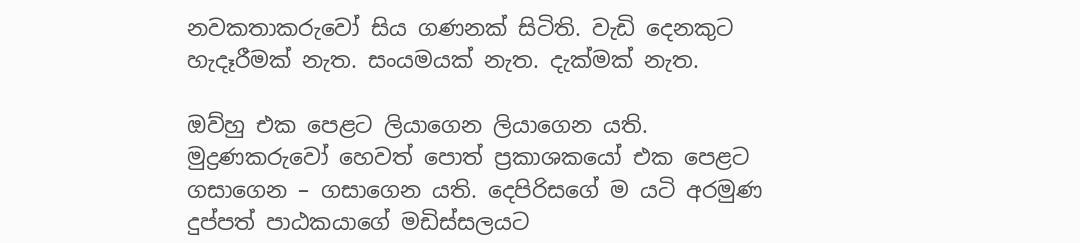නවකතාකරුවෝ සිය ගණනක් සිටිති. වැඩි දෙනකුට හැදෑරීමක් නැත. සංයමයක් නැත. දැක්මක් නැත.

ඔව්හු එක පෙළට ලියාගෙන ලියාගෙන යති. මුද්‍රණකරුවෝ හෙවත් පොත් ප්‍රකාශකයෝ එක පෙළට ගසාගෙන – ගසාගෙන යති. දෙපිරිසගේ ම යටි අරමුණ දුප්පත් පාඨකයාගේ මඩිස්සලයට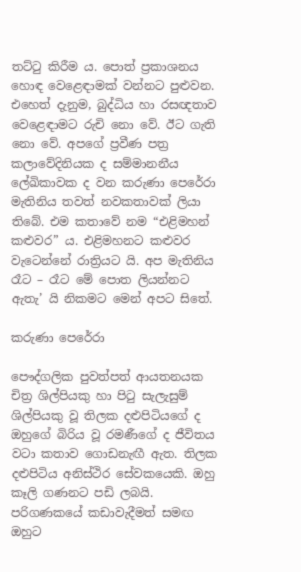තට්ටු කිරීම ය. පොත් ප්‍රකාශනය හොඳ වෙළෙඳාමක් වන්නට පුළුවන. එහෙත් දැනුම, බුද්ධිය හා රසඥතාව වෙළෙඳාමට රුචි නො වේ. ඊට ගැති නො වේ. අපගේ ප්‍රවීණ පත්‍ර කලාවේදිනියක ද සම්මානනීය ලේඛිකාවක ද වන කරුණා පෙරේරා මැතිනිය තවත් නවකතාවක් ලියා තිබේ. එම කතාවේ නම “එළිමහන් කළුවර” ය. එළිමහනට කළුවර වැටෙන්නේ රාත්‍රියට යි. අප මැතිනිය රෑට – රෑට මේ පොත ලියන්නට ඇතැ’ යි නිකමට මෙන් අපට සිතේ.

කරුණා පෙරේරා

පෞද්ගලික පුවත්පත් ආයතනයක චිත්‍ර ශිල්පියකු හා පිටු සැලැසුම් ශිල්පියකු වූ තිලක දළුපිටියගේ ද ඔහුගේ බිරිය වූ රමණීගේ ද ජීවිතය වටා කතාව ගොඩනැඟී ඇත. තිලක දළුපිටිය අනිස්ථිර සේවකයෙකි. ඔහු කෑලි ගණනට පඩි ලබයි. පරිගණකයේ කඩාවැදීමත් සමඟ ඔහුට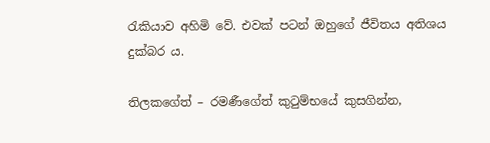රැකියාව අහිමි වේ. එවක් පටන් ඔහුගේ ජීවිතය අතිශය දුක්බර ය.

තිලකගේත් – රමණීගේත් කුටුම්භයේ කුසගින්න,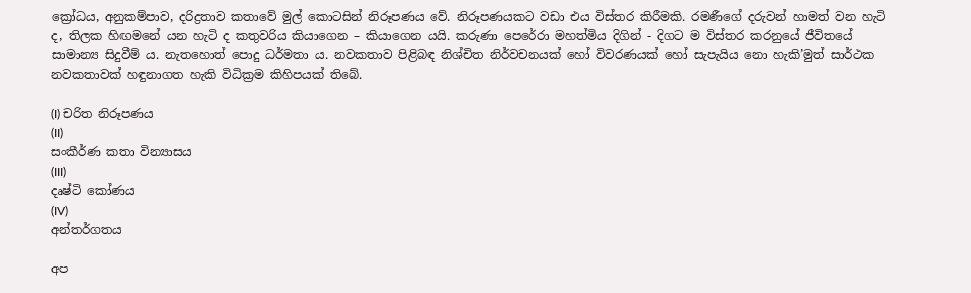ක්‍රෝධය, අනුකම්පාව, දරිද්‍රතාව කතාවේ මුල් කොටසින් නිරූපණය වේ. නිරූපණයකට වඩා එය විස්තර කිරීමකි. රමණීගේ දරුවන් හාමත් වන හැටි ද, තිලක හිඟමනේ යන හැටි ද කතුවරිය කියාගෙන – කියාගෙන යයි. කරුණා පෙරේරා මහත්මිය දිගින් - දිගට ම විස්තර කරනුයේ ජීවිතයේ සාමාන්‍ය සිදුවීම් ය. නැතහොත් පොදු ධර්මතා ය. නවකතාව පිළිබඳ නිශ්චිත නිර්වචනයක් හෝ විවරණයක් හෝ සැපැයිය නො හැකි’මුත් සාර්ථක නවකතාවක් හඳුනාගත හැකි විධික්‍රම කිහිපයක් තිබේ.

(I) චරිත නිරූපණය
(II)
සංකීර්ණ කතා වින්‍යාසය
(III)
දෘෂ්ටි කෝණය
(IV)
අන්තර්ගතය

අප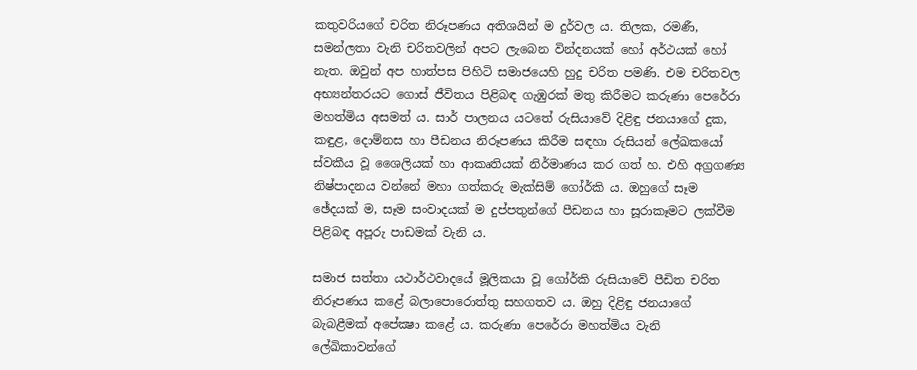කතුවරියගේ චරිත නිරූපණය අතිශයින් ම දුර්වල ය. තිලක, රමණී, සමන්ලතා වැනි චරිතවලින් අපට ලැබෙන වින්දනයක් හෝ අර්ථයක් හෝ නැත. ඔවුන් අප හාත්පස පිහිටි සමාජයෙහි හුදු චරිත පමණි. එම චරිතවල අභ්‍යන්තරයට ගොස් ජීවිතය පිළිබඳ ගැඹුරක් මතු කිරීමට කරුණා පෙරේරා මහත්මිය අසමත් ය. සාර් පාලනය යටතේ රුසියාවේ දිළිඳු ජනයාගේ දුක, කඳුළ, දොම්නස හා පීඩනය නිරූපණය කිරීම සඳහා රුසියන් ලේඛකයෝ ස්වකීය වූ ශෛලියක් හා ආකෘතියක් නිර්මාණය කර ගත් හ. එහි අග්‍රගණ්‍ය නිෂ්පාදනය වන්නේ මහා ගත්කරු මැක්සිම් ගෝර්කි ය. ඔහුගේ සෑම ඡේදයක් ම, සෑම සංවාදයක් ම දුප්පතුන්ගේ පීඩනය හා සූරාකෑමට ලක්වීම පිළිබඳ අපූරු පාඩමක් වැනි ය.

සමාජ සත්තා යථාර්ථවාදයේ මූලිකයා වූ ගෝර්කි රුසියාවේ පීඩිත චරිත නිරූපණය කළේ බලාපොරොත්තු සහගතව ය. ඔහු දිළිඳු ජනයාගේ බැබළීමක් අපේක්‍ෂා කළේ ය. කරුණා පෙරේරා මහත්මිය වැනි ලේඛිකාවන්ගේ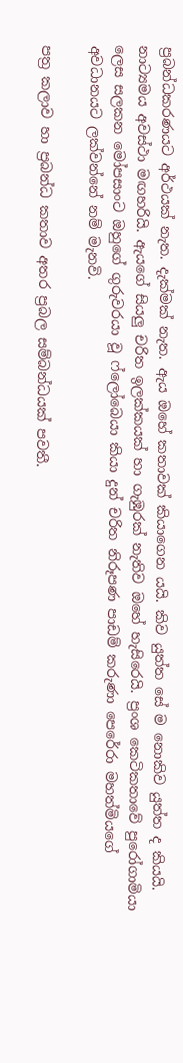ප්‍රබන්ධකරණයට අර්ථයක් නැත. දැක්මක් නැත. ඇය ඔහේ කතාවක් කියාගෙන යයි. කිව යුත්ත සේ ම නොකිව යුත්ත ද කියයි. නාට්‍යමය අවස්ථා මඟහරියි. ඇයගේ සියලු චරිත ඉලක්කයක් හා ගැඹුරක් නැතිව ඔහේ හැසිරෙයි. ප්‍රංශ කෙටිකතාවේ පුරෝගාමියා ලෙස සලකන මෝපසාංට ඔහුගේ ගුරුවරයා වූ ෆ්ලෝබෙයා කියා දුන් චරිත නිරූපණ පාඩම් කරුණා පෙරේරා මහත්මියගේ අවධානයට ලක්වන්නේ නම් මැනවි.

පත්‍ර කලාව හා ප්‍රබන්ධ කතාව අතර ප්‍රබල සම්බන්ධයක් පවතී.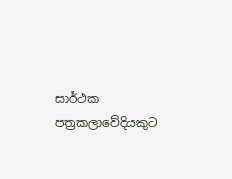සාර්ථක පත්‍රකලාවේදියකුට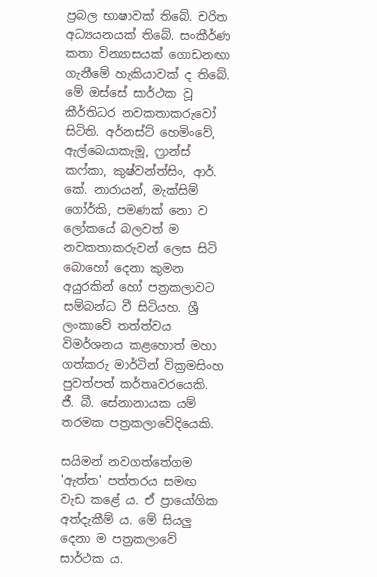ප්‍රබල භාෂාවක් තිබේ. චරිත අධ්‍යයනයක් තිබේ. සංකීර්ණ කතා වින්‍යාසයක් ගොඩනඟා ගැනීමේ හැකියාවක් ද තිබේ. මේ ඔස්සේ සාර්ථක වූ කීර්තිධර නවකතාකරුවෝ සිටිති. අර්නස්ට් හෙමිංවේ, ඇල්බෙයාකැමූ, ෆ්‍රාන්ස් කෆ්කා, කුෂ්වන්ත්සිං, ආර්. කේ. නාරායන්, මැක්සිම් ගෝර්කි, පමණක් නො ව ලෝකයේ බලවත් ම නවකතාකරුවන් ලෙස සිටි බොහෝ දෙනා කුමන අයුරකින් හෝ පත්‍රකලාවට සම්බන්ධ වී සිටියහ. ශ්‍රී ලංකාවේ තත්ත්වය විමර්ශනය කළහොත් මහා ගත්කරු මාර්ටින් වික්‍රමසිංහ පුවත්පත් කර්තෘවරයෙකි. ජී. බී. සේනානායක යම් තරමක පත්‍රකලාවේදියෙකි.

සයිමන් නවගත්තේගම 'ඇත්ත' පත්තරය සමඟ වැඩ කළේ ය. ඒ ප්‍රායෝගික අත්දැකීම් ය. මේ සියලු දෙනා ම පත්‍රකලාවේ සාර්ථක ය.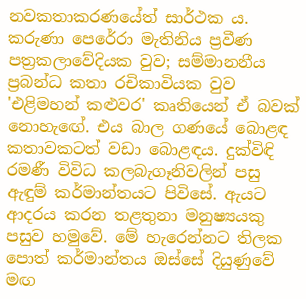නවකතාකරණයේත් සාර්ථක ය. කරුණා පෙරේරා මැතිනිය ප්‍රවීණ පත්‍රකලාවේදියක වුව; සම්මානනීය ප්‍රබන්ධ කතා රචිකාවියක වුව 'එළිමහන් කළුවර' කෘතියෙන් ඒ බවක් නොහැඟේ. එය බාල ගණයේ බොළඳ කතාවකටත් වඩා බොළඳය. දුක්විඳි රමණී විවිධ කලබැගෑනිවලින් පසු ඇඳුම් කර්මාන්තයට පිවිසේ. ඇයට ආදරය කරන තළතුනා මනුෂ්‍යයකු පසුව හමුවේ. මේ හැරෙන්නට තිලක පොත් කර්මාන්තය ඔස්සේ දියුණුවේ මඟ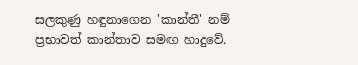සලකුණු හඳුනාගෙන 'කාන්තී' නම් ප්‍රභාවත් කාන්තාව සමඟ හාදුවේ.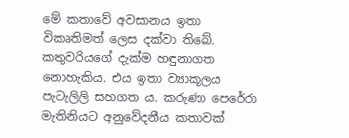මේ කතාවේ අවසානය ඉතා විකෘතිමත් ලෙස දක්වා තිබේ. කතුවරියගේ දැක්ම හඳුනාගත නොහැකිය. එය ඉතා ව්‍යාකූලය පැටැලිලි සහගත ය. කරුණා පෙරේරා මැතිනියට අනුවේදනීය කතාවක්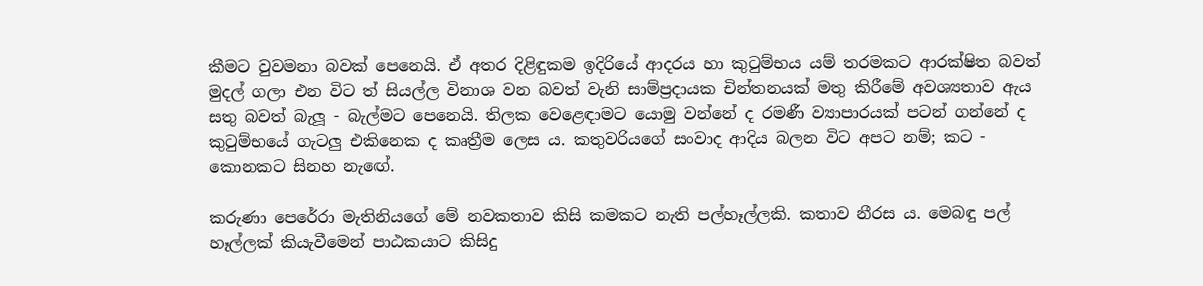කීමට වුවමනා බවක් පෙනෙයි. ඒ අතර දිළිඳුකම ඉදිරියේ ආදරය හා කුටුම්භය යම් තරමකට ආරක්ෂිත බවත් මුදල් ගලා එන විට ත් සියල්ල විනාශ වන බවත් වැනි සාම්ප්‍රදායක චින්තනයක් මතු කිරීමේ අවශ්‍යතාව ඇය සතු බවත් බැලූ - බැල්මට පෙනෙයි. තිලක වෙළෙඳාමට යොමු වන්නේ ද රමණී ව්‍යාපාරයක් පටන් ගන්නේ ද කුටුම්භයේ ගැටලු එකිනෙක ද කෘත්‍රීම ලෙස ය. කතුවරියගේ සංවාද ආදිය බලන විට අපට නම්; කට - කොනකට සිනහ නැඟේ.

කරුණා පෙරේරා මැතිනියගේ මේ නවකතාව කිසි කමකට නැති පල්හෑල්ලකි. කතාව නීරස ය. මෙබඳු පල් හෑල්ලක් කියැවීමෙන් පාඨකයාට කිසිදු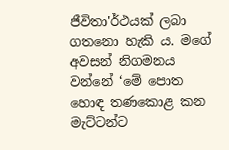ජීවිතා'ර්ථයක් ලබා ගතනො හැකි ය. මගේ අවසන් නිගමනය වන්නේ ‘මේ පොත හොඳ තණකොළ කන මැට්ටන්ට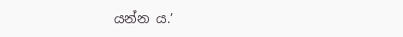යන්න ය.’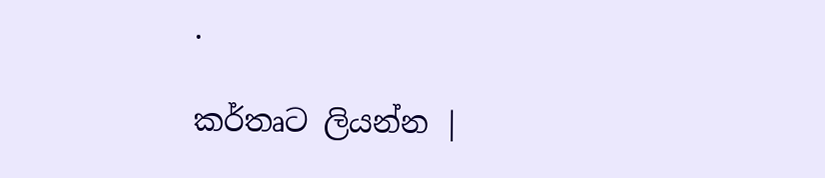.

කර්තෘට ලියන්න |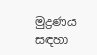මුද්‍රණය සඳහා